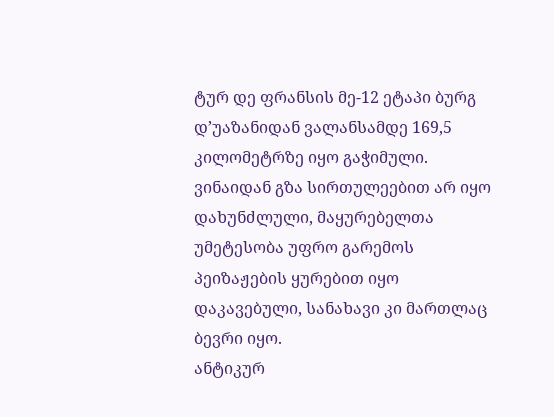ტურ დე ფრანსის მე-12 ეტაპი ბურგ დ’უაზანიდან ვალანსამდე 169,5 კილომეტრზე იყო გაჭიმული.
ვინაიდან გზა სირთულეებით არ იყო დახუნძლული, მაყურებელთა უმეტესობა უფრო გარემოს პეიზაჟების ყურებით იყო დაკავებული, სანახავი კი მართლაც ბევრი იყო.
ანტიკურ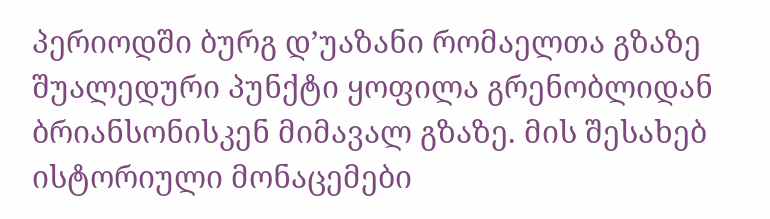პერიოდში ბურგ დ’უაზანი რომაელთა გზაზე შუალედური პუნქტი ყოფილა გრენობლიდან ბრიანსონისკენ მიმავალ გზაზე. მის შესახებ ისტორიული მონაცემები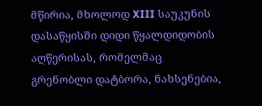მწირია, მხოლოდ XIII საუკუნის დასაწყისში დიდი წყალდიდობის აღწერისას, რომელმაც გრენობლი დატბორა, ნახსენებია,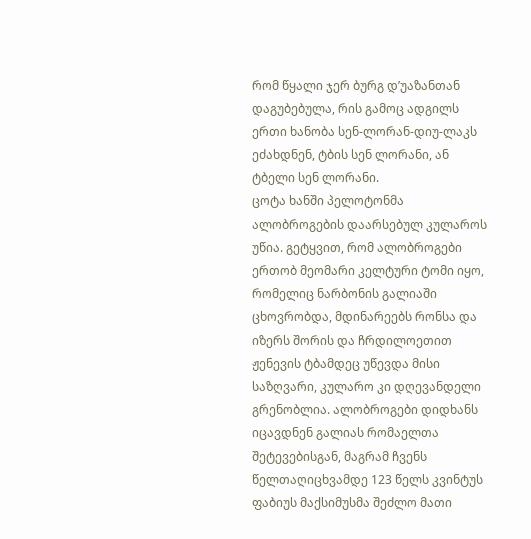რომ წყალი ჯერ ბურგ დ’უაზანთან დაგუბებულა, რის გამოც ადგილს ერთი ხანობა სენ-ლორან-დიუ-ლაკს ეძახდნენ, ტბის სენ ლორანი, ან ტბელი სენ ლორანი.
ცოტა ხანში პელოტონმა ალობროგების დაარსებულ კულაროს უწია. გეტყვით, რომ ალობროგები ერთობ მეომარი კელტური ტომი იყო, რომელიც ნარბონის გალიაში ცხოვრობდა, მდინარეებს რონსა და იზერს შორის და ჩრდილოეთით ჟენევის ტბამდეც უწევდა მისი საზღვარი, კულარო კი დღევანდელი გრენობლია. ალობროგები დიდხანს იცავდნენ გალიას რომაელთა შეტევებისგან, მაგრამ ჩვენს წელთაღიცხვამდე 123 წელს კვინტუს ფაბიუს მაქსიმუსმა შეძლო მათი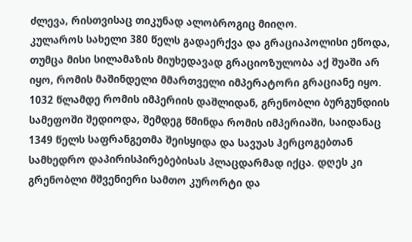ძლევა, რისთვისაც თიკუნად ალობროგიც მიიღო.
კულაროს სახელი 380 წელს გადაერქვა და გრაციაპოლისი ეწოდა, თუმცა მისი სილამაზის მიუხედავად გრაციოზულობა აქ შუაში არ იყო, რომის მაშინდელი მმართველი იმპერატორი გრაციანე იყო. 1032 წლამდე რომის იმპერიის დაშლიდან, გრენობლი ბურგუნდიის სამეფოში შედიოდა, შემდეგ წმინდა რომის იმპერიაში, საიდანაც 1349 წელს საფრანგეთმა შეისყიდა და სავუას ჰერცოგებთან სამხედრო დაპირისპირებებისას პლაცდარმად იქცა. დღეს კი გრენობლი მშვენიერი სამთო კურორტი და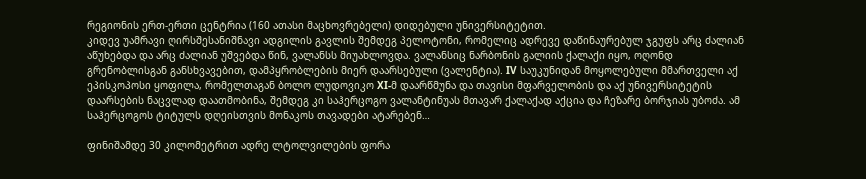რეგიონის ერთ-ერთი ცენტრია (160 ათასი მაცხოვრებელი) დიდებული უნივერსიტეტით.
კიდევ უამრავი ღირსშესანიშნავი ადგილის გავლის შემდეგ პელოტონი, რომელიც ადრევე დაწინაურებულ ჯგუფს არც ძალიან აწუხებდა და არც ძალიან უშვებდა წინ, ვალანსს მიუახლოვდა. ვალანსიც ნარბონის გალიის ქალაქი იყო, ოღონდ გრენობლისგან განსხვავებით, დამპყრობლების მიერ დაარსებული (ვალენტია). IV საუკუნიდან მოყოლებული მმართველი აქ ეპისკოპოსი ყოფილა, რომელთაგან ბოლო ლუდოვიკო XI-მ დაარწმუნა და თავისი მფარველობის და აქ უნივერსიტეტის დაარსების ნაცვლად დაათმობინა, შემდეგ კი საჰერცოგო ვალანტინუას მთავარ ქალაქად აქცია და ჩეზარე ბორჯიას უბოძა. ამ საჰერცოგოს ტიტულს დღეისთვის მონაკოს თავადები ატარებენ…

ფინიშამდე 30 კილომეტრით ადრე ლტოლვილების ფორა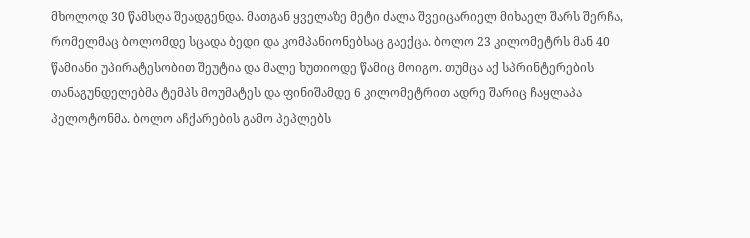მხოლოდ 30 წამსღა შეადგენდა. მათგან ყველაზე მეტი ძალა შვეიცარიელ მიხაელ შარს შერჩა, რომელმაც ბოლომდე სცადა ბედი და კომპანიონებსაც გაექცა. ბოლო 23 კილომეტრს მან 40 წამიანი უპირატესობით შეუტია და მალე ხუთიოდე წამიც მოიგო. თუმცა აქ სპრინტერების თანაგუნდელებმა ტემპს მოუმატეს და ფინიშამდე 6 კილომეტრით ადრე შარიც ჩაყლაპა პელოტონმა. ბოლო აჩქარების გამო პეპლებს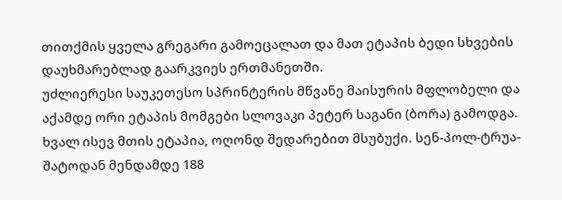თითქმის ყველა გრეგარი გამოეცალათ და მათ ეტაპის ბედი სხვების დაუხმარებლად გაარკვიეს ერთმანეთში.
უძლიერესი საუკეთესო სპრინტერის მწვანე მაისურის მფლობელი და აქამდე ორი ეტაპის მომგები სლოვაკი პეტერ საგანი (ბორა) გამოდგა. ხვალ ისევ მთის ეტაპია, ოღონდ შედარებით მსუბუქი. სენ-პოლ-ტრუა-შატოდან მენდამდე 188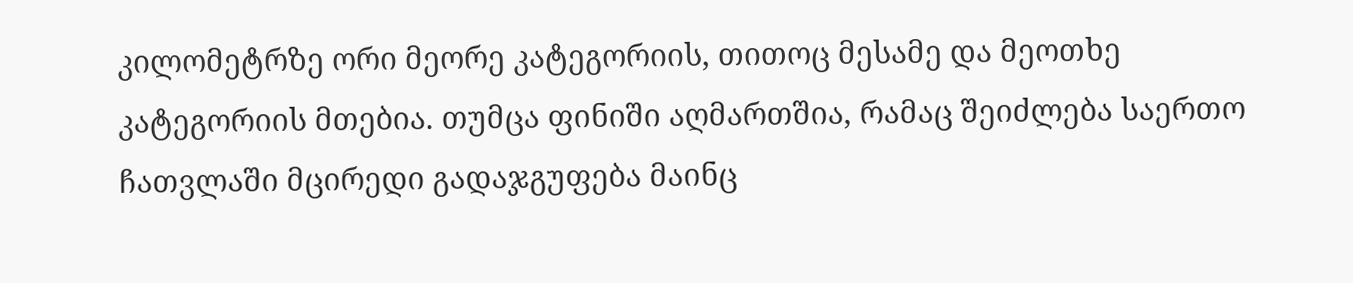კილომეტრზე ორი მეორე კატეგორიის, თითოც მესამე და მეოთხე კატეგორიის მთებია. თუმცა ფინიში აღმართშია, რამაც შეიძლება საერთო ჩათვლაში მცირედი გადაჯგუფება მაინც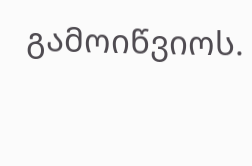გამოიწვიოს.